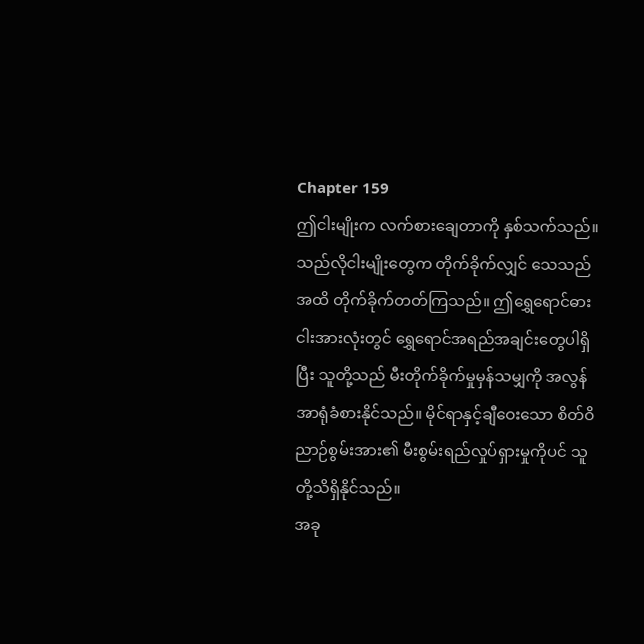Chapter 159
ဤငါးမျိုးက လက်စားချေတာကို နှစ်သက်သည်။ သည်လိုငါးမျိုးတွေက တိုက်ခိုက်လျှင် သေသည်အထိ တိုက်ခိုက်တတ်ကြသည်။ ဤရွှေရောင်ဓားငါးအားလုံးတွင် ရွှေရောင်အရည်အချင်းတွေပါရှိပြီး သူတို့သည် မီးတိုက်ခိုက်မှုမှန်သမျှကို အလွန်အာရုံခံစားနိုင်သည်။ မိုင်ရာနှင့်ချီဝေးသော စိတ်ဝိညာဉ်စွမ်းအား၏ မီးစွမ်းရည်လှုပ်ရှားမှုကိုပင် သူတို့သိရှိနိုင်သည်။
အခု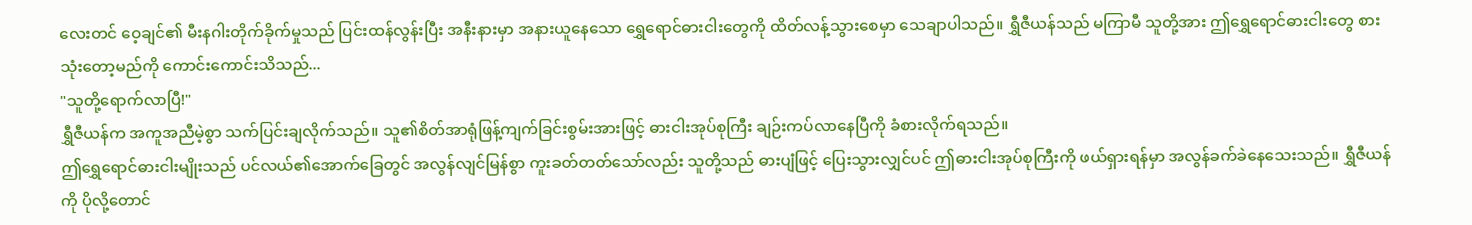လေးတင် ဝေ့ချင်၏ မီးနဂါးတိုက်ခိုက်မှုသည် ပြင်းထန်လွန်းပြီး အနီးနားမှာ အနားယူနေသော ရွှေရောင်ဓားငါးတွေကို ထိတ်လန့်သွားစေမှာ သေချာပါသည်။ ရွှီဇီယန်သည် မကြာမီ သူတို့အား ဤရွှေရောင်ဓားငါးတွေ စားသုံးတော့မည်ကို ကောင်းကောင်းသိသည်...
"သူတို့ရောက်လာပြီ!"
ရွှီဇီယန်က အကူအညီမဲ့စွာ သက်ပြင်းချလိုက်သည်။ သူ၏စိတ်အာရုံဖြန့်ကျက်ခြင်းစွမ်းအားဖြင့် ဓားငါးအုပ်စုကြီး ချဉ်းကပ်လာနေပြီကို ခံစားလိုက်ရသည်။
ဤရွှေရောင်ဓားငါးမျိုးသည် ပင်လယ်၏အောက်ခြေတွင် အလွန်လျင်မြန်စွာ ကူးခတ်တတ်သော်လည်း သူတို့သည် ဓားပျံဖြင့် ပြေးသွားလျှင်ပင် ဤဓားငါးအုပ်စုကြီးကို ဖယ်ရှားရန်မှာ အလွန်ခက်ခဲနေသေးသည်။ ရွှီဇီယန်ကို ပိုလို့တောင်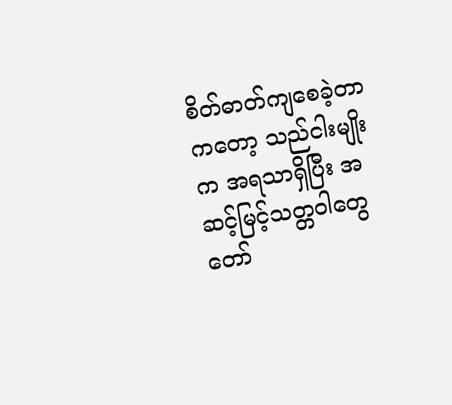စိတ်ဓာတ်ကျစေခဲ့တာကတော့ သည်ငါးမျိုးက အရသာရှိပြီး အဆင့်မြင့်သတ္တဝါတွေ တော်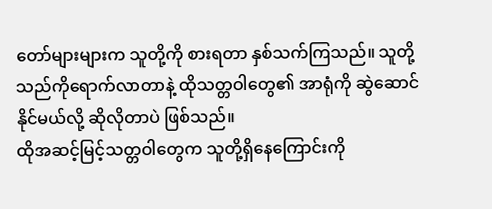တော်များများက သူတို့ကို စားရတာ နှစ်သက်ကြသည်။ သူတို့ သည်ကိုရောက်လာတာနဲ့ ထိုသတ္တဝါတွေ၏ အာရုံကို ဆွဲဆောင်နိုင်မယ်လို့ ဆိုလိုတာပဲ ဖြစ်သည်။
ထိုအဆင့်မြင့်သတ္တဝါတွေက သူတို့ရှိနေကြောင်းကို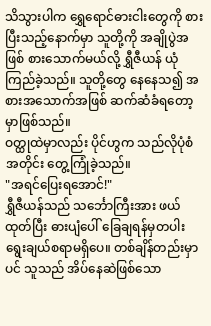သိသွားပါက ရွှေရောင်ဓားငါးတွေကို စားပြီးသည့်နောက်မှာ သူတို့ကို အချိုပွဲအဖြစ် စားသောက်မယ်လို့ ရွှီဇီယန် ယုံကြည်ခဲ့သည်။ သူတို့တွေ နေနေသ၍ အစားအသောက်အဖြစ် ဆက်ဆံခံရတော့မှာဖြစ်သည်။
ဝတ္ထုထဲမှာလည်း ပိုင်ဟွက သည်လိုပုံစံအတိုင်း တွေ့ကြုံခဲ့သည်။
"အရင်ပြေးရအောင်!"
ရွှီဇီယန်သည် သင်္ဘောကြီးအား ဖယ်ထုတ်ပြီး ဓားပျံပေါ် ခြေချရန်မှတပါး ရွေးချယ်စရာမရှိပေ။ တစ်ချိန်တည်းမှာပင် သူသည် အိပ်နေဆဲဖြစ်သော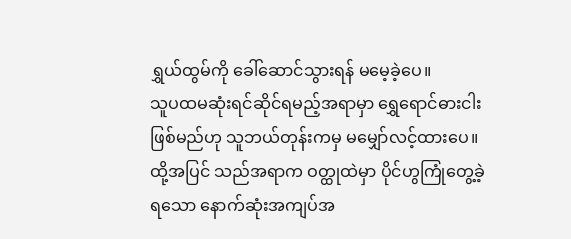ရွှယ်ထွမ်ကို ခေါ်ဆောင်သွားရန် မမေ့ခဲ့ပေ။
သူပထမဆုံးရင်ဆိုင်ရမည့်အရာမှာ ရွှေရောင်ဓားငါးဖြစ်မည်ဟု သူဘယ်တုန်းကမှ မမျှော်လင့်ထားပေ။
ထို့အပြင် သည်အရာက ဝတ္ထုထဲမှာ ပိုင်ဟွကြုံတွေ့ခဲ့ရသော နောက်ဆုံးအကျပ်အ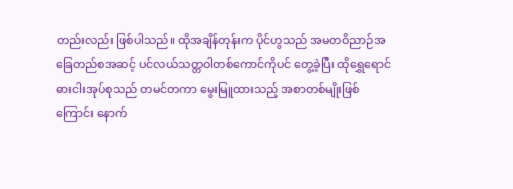တည်းလည်း ဖြစ်ပါသည်။ ထိုအချိန်တုန်းက ပိုင်ဟွသည် အမတဝိညာဉ်အခြေတည်စအဆင့် ပင်လယ်သတ္တဝါတစ်ကောင်ကိုပင် တွေ့ခဲ့ပြီး ထိုရွှေရောင်ဓားငါးအုပ်စုသည် တမင်တကာ မွေးမြူထားသည့် အစာတစ်မျိုးဖြစ်ကြောင်း နောက်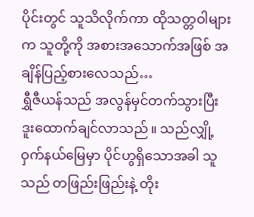ပိုင်းတွင် သူသိလိုက်ကာ ထိုသတ္တဝါများက သူတို့ကို အစားအသောက်အဖြစ် အချိန်ပြည့်စားလေသည်…
ရွှီဇီယန်သည် အလွန်မှင်တက်သွားပြီး ဒူးထောက်ချင်လာသည်။ သည်လျှို့ဝှက်နယ်မြေမှာ ပိုင်ဟွရှိသောအခါ သူသည် တဖြည်းဖြည်းနဲ့ တိုး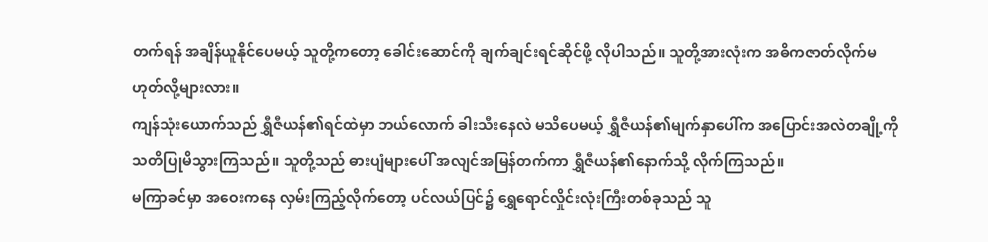တက်ရန် အချိန်ယူနိုင်ပေမယ့် သူတို့ကတော့ ခေါင်းဆောင်ကို ချက်ချင်းရင်ဆိုင်ဖို့ လိုပါသည်။ သူတို့အားလုံးက အဓိကဇာတ်လိုက်မဟုတ်လို့များလား။
ကျန်သုံးယောက်သည် ရွှီဇီယန်၏ရင်ထဲမှာ ဘယ်လောက် ခါးသီးနေလဲ မသိပေမယ့် ရွှီဇီယန်၏မျက်နှာပေါ်က အပြောင်းအလဲတချို့ကို သတိပြုမိသွားကြသည်။ သူတို့သည် ဓားပျံများပေါ် အလျင်အမြန်တက်ကာ ရွှီဇီယန်၏နောက်သို့ လိုက်ကြသည်။
မကြာခင်မှာ အဝေးကနေ လှမ်းကြည့်လိုက်တော့ ပင်လယ်ပြင်၌ ရွှေရောင်လှိုင်းလုံးကြီးတစ်ခုသည် သူ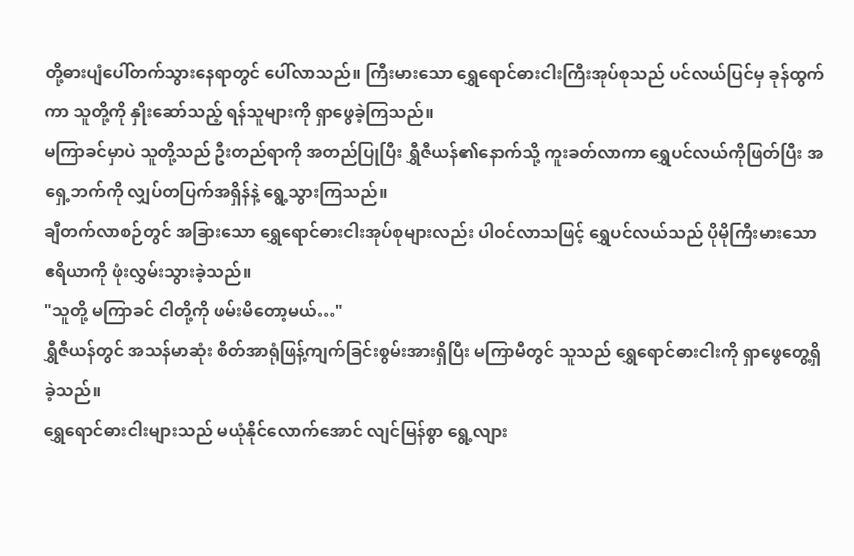တို့ဓားပျံပေါ်တက်သွားနေရာတွင် ပေါ်လာသည်။ ကြီးမားသော ရွှေရောင်ဓားငါးကြီးအုပ်စုသည် ပင်လယ်ပြင်မှ ခုန်ထွက်ကာ သူတို့ကို နှိုးဆော်သည့် ရန်သူများကို ရှာဖွေခဲ့ကြသည်။
မကြာခင်မှာပဲ သူတို့သည် ဦးတည်ရာကို အတည်ပြုပြီး ရွှီဇီယန်၏နောက်သို့ ကူးခတ်လာကာ ရွှေပင်လယ်ကိုဖြတ်ပြီး အရှေ့ဘက်ကို လျှပ်တပြက်အရှိန်နဲ့ ရွေ့သွားကြသည်။
ချီတက်လာစဉ်တွင် အခြားသော ရွှေရောင်ဓားငါးအုပ်စုများလည်း ပါဝင်လာသဖြင့် ရွှေပင်လယ်သည် ပိုမိုကြီးမားသော ဧရိယာကို ဖုံးလွှမ်းသွားခဲ့သည်။
"သူတို့ မကြာခင် ငါတို့ကို ဖမ်းမိတော့မယ်…"
ရွှီဇီယန်တွင် အသန်မာဆုံး စိတ်အာရုံဖြန့်ကျက်ခြင်းစွမ်းအားရှိပြီး မကြာမီတွင် သူသည် ရွှေရောင်ဓားငါးကို ရှာဖွေတွေ့ရှိခဲ့သည်။
ရွှေရောင်ဓားငါးများသည် မယုံနိုင်လောက်အောင် လျင်မြန်စွာ ရွေ့လျား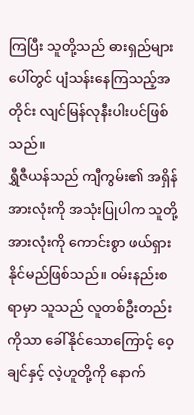ကြပြီး သူတို့သည် ဓားရှည်များပေါ်တွင် ပျံသန်းနေကြသည့်အတိုင်း လျင်မြန်လုနီးပါးပင်ဖြစ်သည်။
ရွှီဇီယန်သည် ကျီကွမ်း၏ အရှိန်အားလုံးကို အသုံးပြုပါက သူတို့အားလုံးကို ကောင်းစွာ ဖယ်ရှားနိုင်မည်ဖြစ်သည်။ ဝမ်းနည်းစရာမှာ သူသည် လူတစ်ဦးတည်းကိုသာ ခေါ်နိုင်သောကြောင့် ဝေ့ချင်နှင့် လဲ့ဟူတို့ကို နောက်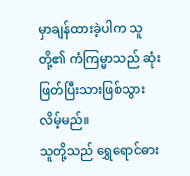မှာချန်ထားခဲ့ပါက သူတို့၏ ကံကြမ္မာသည် ဆုံးဖြတ်ပြီးသားဖြစ်သွားလိမ့်မည်။
သူတို့သည် ရွှေရောင်ဓား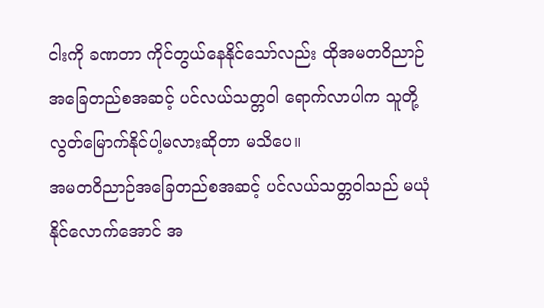ငါးကို ခဏတာ ကိုင်တွယ်နေနိုင်သော်လည်း ထိုအမတဝိညာဉ်အခြေတည်စအဆင့် ပင်လယ်သတ္တဝါ ရောက်လာပါက သူတို့ လွတ်မြောက်နိုင်ပါ့မလားဆိုတာ မသိပေ။
အမတဝိညာဉ်အခြေတည်စအဆင့် ပင်လယ်သတ္တဝါသည် မယုံနိုင်လောက်အောင် အ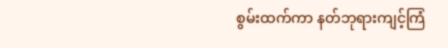စွမ်းထက်ကာ နတ်ဘုရားကျင့်ကြံ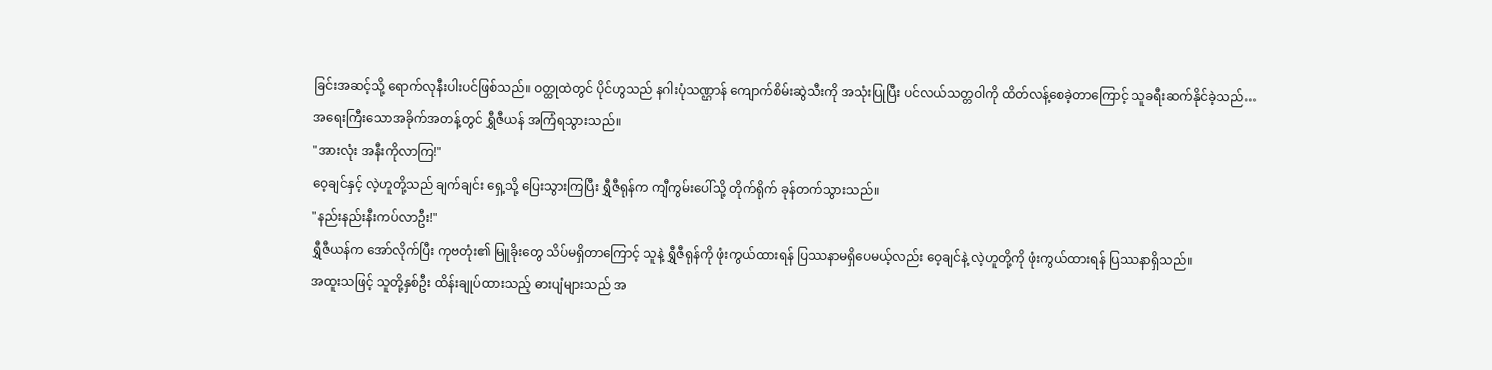ခြင်းအဆင့်သို့ ရောက်လုနီးပါးပင်ဖြစ်သည်။ ဝတ္ထုထဲတွင် ပိုင်ဟွသည် နဂါးပုံသဏ္ဌာန် ကျောက်စိမ်းဆွဲသီးကို အသုံးပြုပြီး ပင်လယ်သတ္တဝါကို ထိတ်လန့်စေခဲ့တာကြောင့် သူခရီးဆက်နိုင်ခဲ့သည်…
အရေးကြီးသောအခိုက်အတန့်တွင် ရွှီဇီယန် အကြံရသွားသည်။
"အားလုံး အနီးကိုလာကြ!"
ဝေ့ချင်နှင့် လဲ့ဟူတို့သည် ချက်ချင်း ရှေ့သို့ ပြေးသွားကြပြီး ရွှီဇီရုန်က ကျီကွမ်းပေါ်သို့ တိုက်ရိုက် ခုန်တက်သွားသည်။
"နည်းနည်းနီးကပ်လာဦး!"
ရွှီဇီယန်က အော်လိုက်ပြီး ကုဗတုံး၏ မြူခိုးတွေ သိပ်မရှိတာကြောင့် သူနဲ့ ရွှီဇီရုန်ကို ဖုံးကွယ်ထားရန် ပြဿနာမရှိပေမယ့်လည်း ဝေ့ချင်နဲ့ လဲ့ဟူတို့ကို ဖုံးကွယ်ထားရန် ပြဿနာရှိသည်။
အထူးသဖြင့် သူတို့နှစ်ဦး ထိန်းချုပ်ထားသည့် ဓားပျံများသည် အ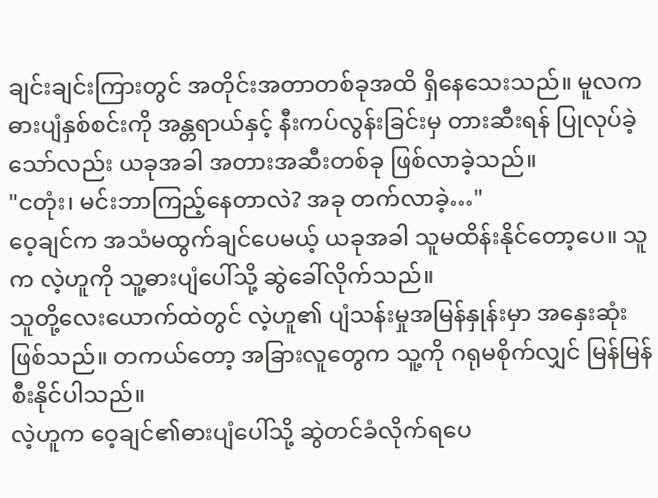ချင်းချင်းကြားတွင် အတိုင်းအတာတစ်ခုအထိ ရှိနေသေးသည်။ မူလက ဓားပျံနှစ်စင်းကို အန္တရာယ်နှင့် နီးကပ်လွန်းခြင်းမှ တားဆီးရန် ပြုလုပ်ခဲ့သော်လည်း ယခုအခါ အတားအဆီးတစ်ခု ဖြစ်လာခဲ့သည်။
"ငတုံး၊ မင်းဘာကြည့်နေတာလဲ? အခု တက်လာခဲ့…"
ဝေ့ချင်က အသံမထွက်ချင်ပေမယ့် ယခုအခါ သူမထိန်းနိုင်တော့ပေ။ သူက လဲ့ဟူကို သူ့ဓားပျံပေါ်သို့ ဆွဲခေါ်လိုက်သည်။
သူတို့လေးယောက်ထဲတွင် လဲ့ဟူ၏ ပျံသန်းမှုအမြန်နှုန်းမှာ အနှေးဆုံးဖြစ်သည်။ တကယ်တော့ အခြားလူတွေက သူ့ကို ဂရုမစိုက်လျှင် မြန်မြန်စီးနိုင်ပါသည်။
လဲ့ဟူက ဝေ့ချင်၏ဓားပျံပေါ်သို့ ဆွဲတင်ခံလိုက်ရပေ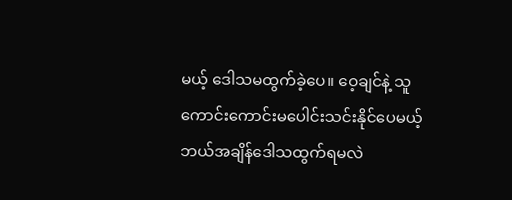မယ့် ဒေါသမထွက်ခဲ့ပေ။ ဝေ့ချင်နဲ့ သူကောင်းကောင်းမပေါင်းသင်းနိုင်ပေမယ့် ဘယ်အချိန်ဒေါသထွက်ရမလဲ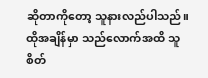ဆိုတာကိုတော့ သူနားလည်ပါသည်။
ထိုအချိန်မှာ သည်လောက်အထိ သူစိတ်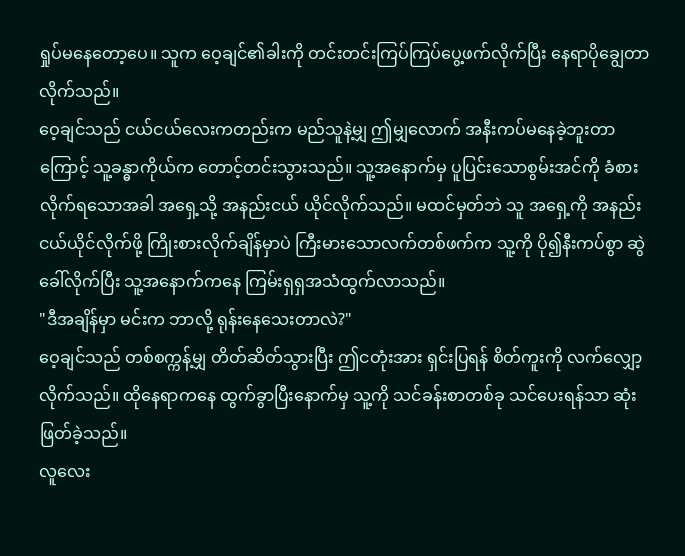ရှုပ်မနေတော့ပေ။ သူက ဝေ့ချင်၏ခါးကို တင်းတင်းကြပ်ကြပ်ပွေ့ဖက်လိုက်ပြီး နေရာပိုချွေတာလိုက်သည်။
ဝေ့ချင်သည် ငယ်ငယ်လေးကတည်းက မည်သူနဲ့မျှ ဤမျှလောက် အနီးကပ်မနေခဲ့ဘူးတာကြောင့် သူ့ခန္ဓာကိုယ်က တောင့်တင်းသွားသည်။ သူ့အနောက်မှ ပူပြင်းသောစွမ်းအင်ကို ခံစားလိုက်ရသောအခါ အရှေ့သို့ အနည်းငယ် ယိုင်လိုက်သည်။ မထင်မှတ်ဘဲ သူ အရှေ့ကို အနည်းငယ်ယိုင်လိုက်ဖို့ ကြိုးစားလိုက်ချိန်မှာပဲ ကြီးမားသောလက်တစ်ဖက်က သူ့ကို ပို၍နီးကပ်စွာ ဆွဲခေါ်လိုက်ပြီး သူ့အနောက်ကနေ ကြမ်းရှရှအသံထွက်လာသည်။
"ဒီအချိန်မှာ မင်းက ဘာလို့ ရုန်းနေသေးတာလဲ?"
ဝေ့ချင်သည် တစ်စက္ကန့်မျှ တိတ်ဆိတ်သွားပြီး ဤငတုံးအား ရှင်းပြရန် စိတ်ကူးကို လက်လျှော့လိုက်သည်။ ထိုနေရာကနေ ထွက်ခွာပြီးနောက်မှ သူ့ကို သင်ခန်းစာတစ်ခု သင်ပေးရန်သာ ဆုံးဖြတ်ခဲ့သည်။
လူလေး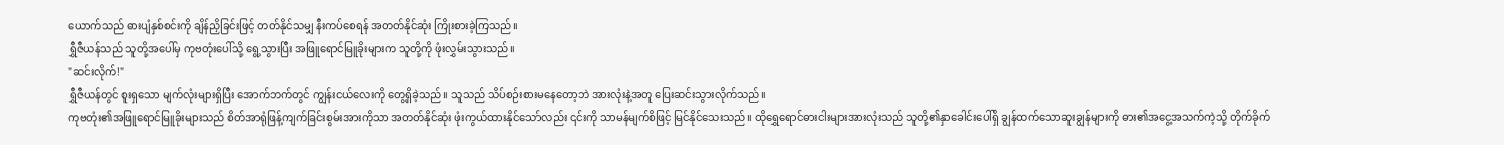ယောက်သည် ဓားပျံနှစ်စင်းကို ချိန်ညှိခြင်းဖြင့် တတ်နိုင်သမျှ နီးကပ်စေရန် အတတ်နိုင်ဆုံး ကြိုးစားခဲ့ကြသည်။
ရွှီဇီယန်သည် သူတို့အပေါ်မှ ကုဗတုံးပေါ်သို့ ရွေ့သွားပြီး အဖြူရောင်မြူခိုးများက သူတို့ကို ဖုံးလွှမ်းသွားသည်။
"ဆင်းလိုက်!"
ရွှီဇီယန်တွင် စူးရှသော မျက်လုံးများရှိပြီး အောက်ဘက်တွင် ကျွန်းငယ်လေးကို တွေ့ရှိခဲ့သည်။ သူသည် သိပ်စဉ်းစားမနေတော့ဘဲ အားလုံးနဲ့အတူ ပြေးဆင်းသွားလိုက်သည်။
ကုဗတုံး၏အဖြူရောင်မြူခိုးများသည် စိတ်အာရုံဖြန့်ကျက်ခြင်းစွမ်းအားကိုသာ အတတ်နိုင်ဆုံး ဖုံးကွယ်ထားနိုင်သော်လည်း ၎င်းကို သာမန်မျက်စိဖြင့် မြင်နိုင်သေးသည်။ ထိုရွှေရောင်ဓားငါးများအားလုံးသည် သူတို့၏နှာခေါင်းပေါ်ရှိ ချွန်ထက်သောဆူးချွန်များကို ဓား၏အငွေ့အသက်ကဲ့သို့ တိုက်ခိုက်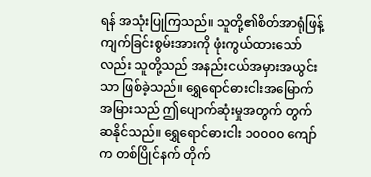ရန် အသုံးပြုကြသည်။ သူတို့၏စိတ်အာရုံဖြန့်ကျက်ခြင်းစွမ်းအားကို ဖုံးကွယ်ထားသော်လည်း သူတို့သည် အနည်းငယ်အမှားအယွင်းသာ ဖြစ်ခဲ့သည်။ ရွှေရောင်ဓားငါးအမြောက်အမြားသည် ဤပျောက်ဆုံးမှုအတွက် တွက်ဆနိုင်သည်။ ရွှေရောင်ဓားငါး ၁၀၀၀၀ ကျော်က တစ်ပြိုင်နက် တိုက်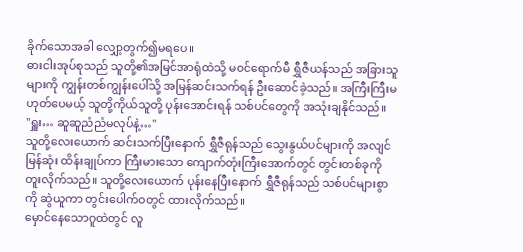ခိုက်သောအခါ လျှော့တွက်၍မရပေ။
ဓားငါးအုပ်စုသည် သူတို့၏အမြင်အာရုံထဲသို့ မ၀င်ရောက်မီ ရွှီဇီယန်သည် အခြားသူများကို ကျွန်းတစ်ကျွန်းပေါ်သို့ အမြန်ဆင်းသက်ရန် ဦးဆောင်ခဲ့သည်။ အကြီးကြီးမဟုတ်ပေမယ့် သူတို့ကိုယ်သူတို့ ပုန်းအောင်းရန် သစ်ပင်တွေကို အသုံးချနိုင်သည်။
"ရှူး… ဆူဆူညံညံမလုပ်နဲ့…"
သူတို့လေးယောက် ဆင်းသက်ပြီးနောက် ရွှီဇီရုန်သည် သွေးနွယ်ပင်များကို အလျင်မြန်ဆုံး ထိန်းချုပ်ကာ ကြီးမားသော ကျောက်တုံးကြီးအောက်တွင် တွင်းတစ်ခုကို တူးလိုက်သည်။ သူတို့လေးယောက် ပုန်းနေပြီးနောက် ရွှီဇီရုန်သည် သစ်ပင်များစွာကို ဆွဲယူကာ တွင်းပေါက်ဝတွင် ထားလိုက်သည်။
မှောင်နေသောဂူထဲတွင် လူ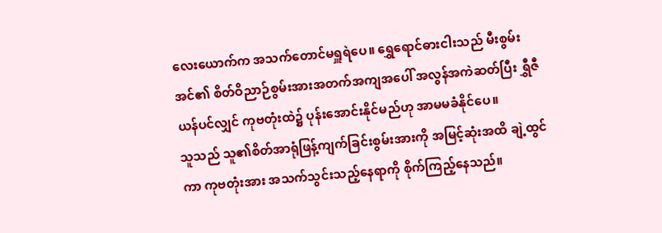လေးယောက်က အသက်တောင်မရှူရဲပေ။ ရွှေရောင်ဓားငါးသည် မီးစွမ်းအင်၏ စိတ်ဝိညာဉ်စွမ်းအားအတက်အကျအပေါ် အလွန်အကဲဆတ်ပြီး ရွှီဇီယန်ပင်လျှင် ကုဗတုံးထဲ၌ ပုန်းအောင်းနိုင်မည်ဟု အာမမခံနိုင်ပေ။
သူသည် သူ၏စိတ်အာရုံဖြန့်ကျက်ခြင်းစွမ်းအားကို အမြင့်ဆုံးအထိ ချဲ့ထွင်ကာ ကုဗတုံးအား အသက်သွင်းသည့်နေရာကို စိုက်ကြည့်နေသည်။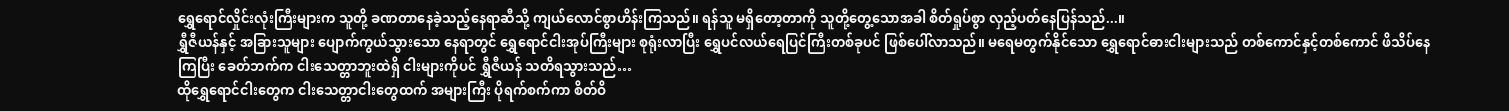ရွှေရောင်လှိုင်းလုံးကြီးများက သူတို့ ခဏတာနေခဲ့သည့်နေရာဆီသို့ ကျယ်လောင်စွာဟိန်းကြသည်။ ရန်သူ မရှိတော့တာကို သူတို့တွေ့သောအခါ စိတ်ရှုပ်စွာ လှည့်ပတ်နေပြန်သည်...။
ရွှီဇီယန်နှင့် အခြားသူများ ပျောက်ကွယ်သွားသော နေရာတွင် ရွှေရောင်ငါးအုပ်ကြီးများ စုရုံးလာပြီး ရွှေပင်လယ်ရေပြင်ကြီးတစ်ခုပင် ဖြစ်ပေါ်လာသည်။ မရေမတွက်နိုင်သော ရွှေရောင်ဓားငါးများသည် တစ်ကောင်နှင့်တစ်ကောင် ဖိသိပ်နေကြပြီး ခေတ်ဘက်က ငါးသေတ္တာဘူးထဲရှိ ငါးများကိုပင် ရွှီဇီယန် သတိရသွားသည်…
ထိုရွှေရောင်ငါးတွေက ငါးသေတ္တာငါးတွေထက် အများကြီး ပိုရက်စက်ကာ စိတ်ဝိ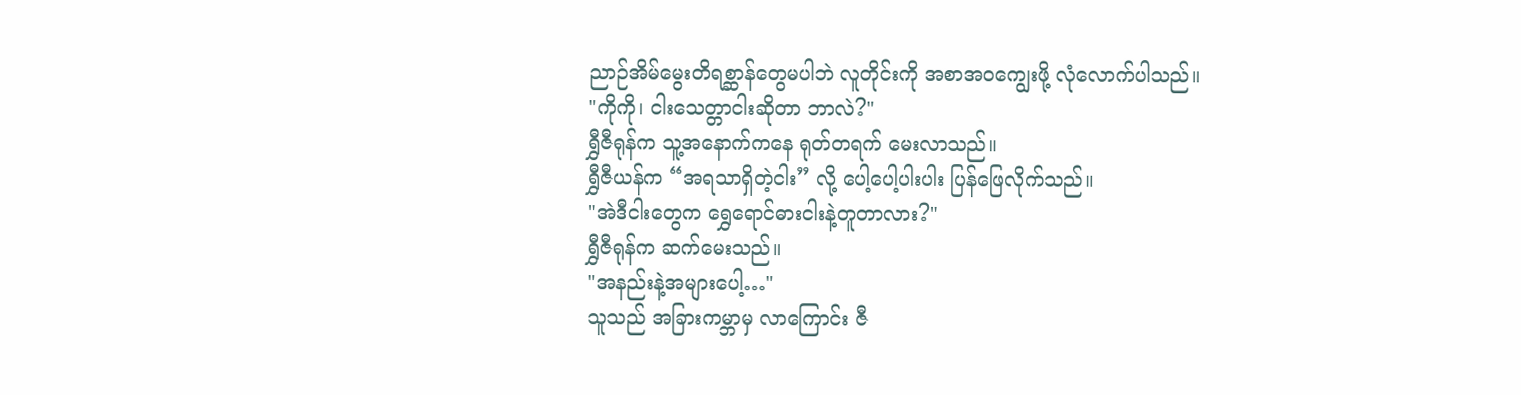ညာဉ်အိမ်မွေးတိရစ္ဆာန်တွေမပါဘဲ လူတိုင်းကို အစာအဝကျွေးဖို့ လုံလောက်ပါသည်။
"ကိုကို၊ ငါးသေတ္တာငါးဆိုတာ ဘာလဲ?"
ရွှီဇီရုန်က သူ့အနောက်ကနေ ရုတ်တရက် မေးလာသည်။
ရွှီဇီယန်က “အရသာရှိတဲ့ငါး” လို့ ပေါ့ပေါ့ပါးပါး ပြန်ဖြေလိုက်သည်။
"အဲဒီငါးတွေက ရွှေရောင်ဓားငါးနဲ့တူတာလား?"
ရွှီဇီရုန်က ဆက်မေးသည်။
"အနည်းနဲ့အများပေါ့…"
သူသည် အခြားကမ္ဘာမှ လာကြောင်း ဇီ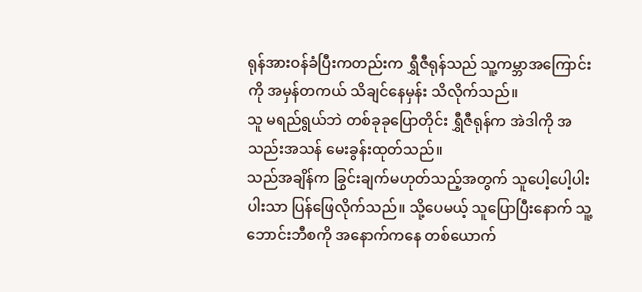ရုန်အားဝန်ခံပြီးကတည်းက ရွှီဇီရုန်သည် သူ့ကမ္ဘာအကြောင်းကို အမှန်တကယ် သိချင်နေမှန်း သိလိုက်သည်။
သူ မရည်ရွယ်ဘဲ တစ်ခုခုပြောတိုင်း ရွှီဇီရုန်က အဲဒါကို အသည်းအသန် မေးခွန်းထုတ်သည်။
သည်အချိန်က ခြွင်းချက်မဟုတ်သည့်အတွက် သူပေါ့ပေါ့ပါးပါးသာ ပြန်ဖြေလိုက်သည်။ သို့ပေမယ့် သူပြောပြီးနောက် သူ့ဘောင်းဘီစကို အနောက်ကနေ တစ်ယောက်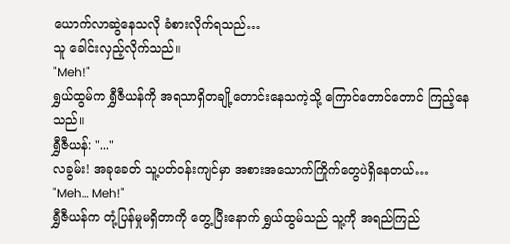ယောက်လာဆွဲနေသလို ခံစားလိုက်ရသည်…
သူ ခေါင်းလှည့်လိုက်သည်။
"Meh!"
ရွှယ်ထွမ်က ရွှီဇီယန်ကို အရသာရှိတချို့တောင်းနေသကဲ့သို့ ကြောင်တောင်တောင် ကြည့်နေသည်။
ရွှီဇီယန်: "..."
လခွမ်း! အခုခေတ် သူ့ပတ်ဝန်းကျင်မှာ အစားအသောက်ကြိုက်တွေပဲရှိနေတယ်…
"Meh… Meh!"
ရွှီဇီယန်က တုံ့ပြန်မှုမရှိတာကို တွေ့ပြီးနောက် ရွှယ်ထွမ်သည် သူ့ကို အရည်ကြည်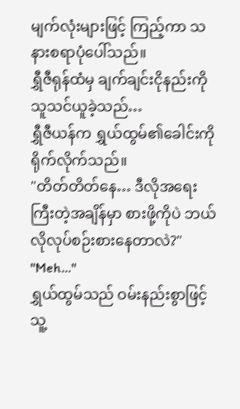မျက်လုံးများဖြင့် ကြည့်ကာ သနားစရာပုံပေါ်သည်။
ရွှီဇီရုန်ထံမှ ချက်ချင်းငိုနည်းကို သူသင်ယူခဲ့သည်…
ရွှီဇီယန်က ရွှယ်ထွမ်၏ခေါင်းကို ရိုက်လိုက်သည်။
"တိတ်တိတ်နေ… ဒီလိုအရေးကြီးတဲ့အချိန်မှာ စားဖို့ကိုပဲ ဘယ်လိုလုပ်စဉ်းစားနေတာလဲ?"
"Meh…"
ရွှယ်ထွမ်သည် ဝမ်းနည်းစွာဖြင့် သူ့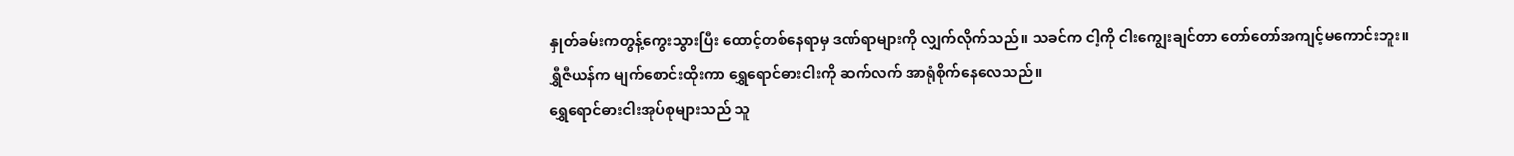နှုတ်ခမ်းကတွန့်ကွေးသွားပြီး ထောင့်တစ်နေရာမှ ဒဏ်ရာများကို လျှက်လိုက်သည်။ သခင်က ငါ့ကို ငါးကျွေးချင်တာ တော်တော်အကျင့်မကောင်းဘူး။
ရွှီဇီယန်က မျက်စောင်းထိုးကာ ရွှေရောင်ဓားငါးကို ဆက်လက် အာရုံစိုက်နေလေသည်။
ရွှေရောင်ဓားငါးအုပ်စုများသည် သူ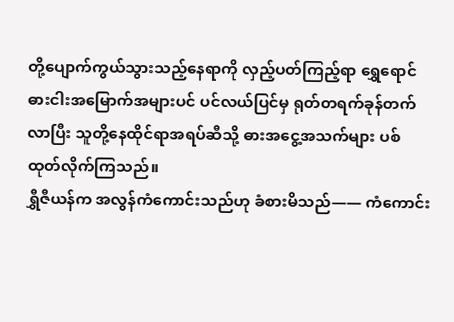တို့ပျောက်ကွယ်သွားသည့်နေရာကို လှည့်ပတ်ကြည့်ရာ ရွှေရောင်ဓားငါးအမြောက်အများပင် ပင်လယ်ပြင်မှ ရုတ်တရက်ခုန်တက်လာပြီး သူတို့နေထိုင်ရာအရပ်ဆီသို့ ဓားအငွေ့အသက်များ ပစ်ထုတ်လိုက်ကြသည်။
ရွှီဇီယန်က အလွန်ကံကောင်းသည်ဟု ခံစားမိသည်—— ကံကောင်း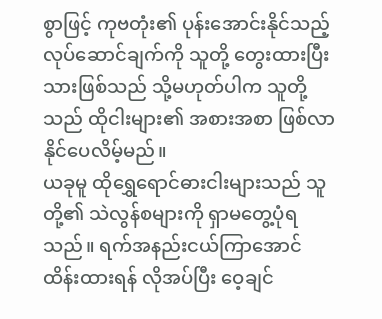စွာဖြင့် ကုဗတုံး၏ ပုန်းအောင်းနိုင်သည့် လုပ်ဆောင်ချက်ကို သူတို့ တွေးထားပြီးသားဖြစ်သည် သို့မဟုတ်ပါက သူတို့သည် ထိုငါးများ၏ အစားအစာ ဖြစ်လာနိုင်ပေလိမ့်မည်။
ယခုမူ ထိုရွှေရောင်ဓားငါးများသည် သူတို့၏ သဲလွန်စများကို ရှာမတွေ့ပုံရသည်။ ရက်အနည်းငယ်ကြာအောင် ထိန်းထားရန် လိုအပ်ပြီး ဝေ့ချင်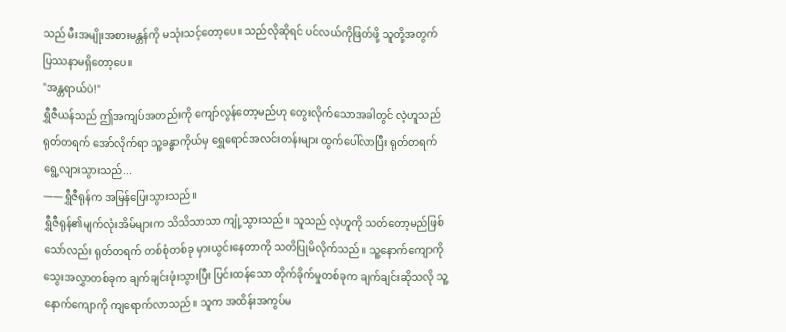သည် မီးအမျိုးအစားမန္တန်ကို မသုံးသင့်တော့ပေ။ သည်လိုဆိုရင် ပင်လယ်ကိုဖြတ်ဖို့ သူတို့အတွက် ပြဿနာမရှိတော့ပေ။
"အန္တရာယ်ပဲ!"
ရွှီဇီယန်သည် ဤအကျပ်အတည်းကို ကျော်လွန်တော့မည်ဟု တွေးလိုက်သောအခါတွင် လဲ့ဟူသည် ရုတ်တရက် အော်လိုက်ရာ သူ့ခန္ဓာကိုယ်မှ ရွှေရောင်အလင်းတန်းများ ထွက်ပေါ်လာပြီး ရုတ်တရက် ရွေ့လျားသွားသည်...
——ရွှီဇီရုန်က အမြန်ပြေးသွားသည်။
ရွှီဇီရုန်၏မျက်လုံးအိမ်များက သိသိသာသာ ကျုံ့သွားသည်။ သူသည် လဲ့ဟူကို သတ်တော့မည်ဖြစ်သော်လည်း ရုတ်တရက် တစ်စုံတစ်ခု မှားယွင်းနေတာကို သတိပြုမိလိုက်သည်။ သူ့နောက်ကျောကို သွေးအလွှာတစ်ခုက ချက်ချင်းဖုံးသွားပြီး ပြင်းထန်သော တိုက်ခိုက်မှုတစ်ခုက ချက်ချင်းဆိုသလို သူ့နောက်ကျောကို ကျရောက်လာသည်။ သူက အထိန်းအကွပ်မ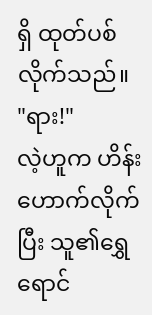ရှိ ထုတ်ပစ်လိုက်သည်။
"ရား!"
လဲ့ဟူက ဟိန်းဟောက်လိုက်ပြီး သူ၏ရွှေရောင်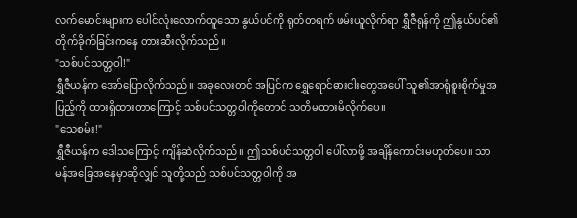လက်မောင်းများက ပေါင်လုံးလောက်ထူသော နွယ်ပင်ကို ရုတ်တရက် ဖမ်းယူလိုက်ရာ ရွှီဇီရုန်ကို ဤနွယ်ပင်၏တိုက်ခိုက်ခြင်းကနေ တားဆီးလိုက်သည်။
"သစ်ပင်သတ္တဝါ!"
ရွှီဇီယန်က အော်ပြောလိုက်သည်။ အခုလေးတင် အပြင်က ရွှေရောင်ဓားငါးတွေအပေါ် သူ၏အာရုံစူးစိုက်မှုအပြည့်ကို ထားရှိထားတာကြောင့် သစ်ပင်သတ္တဝါကိုတောင် သတိမထားမိလိုက်ပေ။
"သေစမ်း!"
ရွှီဇီယန်က ဒေါသကြောင့် ကျိန်ဆဲလိုက်သည်။ ဤသစ်ပင်သတ္တဝါ ပေါ်လာဖို့ အချိန်ကောင်းမဟုတ်ပေ။ သာမန်အခြေအနေမှာဆိုလျှင် သူတို့သည် သစ်ပင်သတ္တဝါကို အ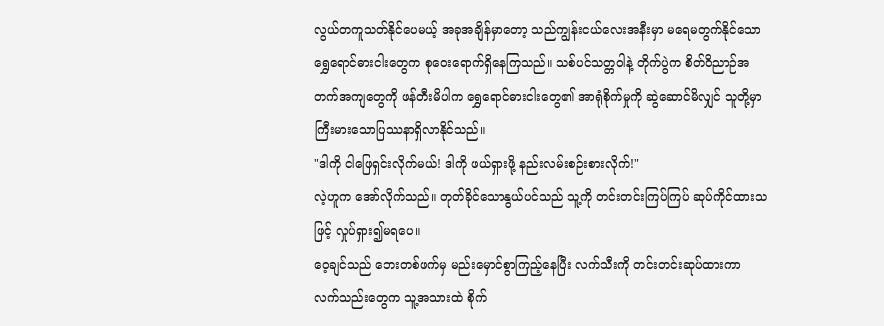လွယ်တကူသတ်နိုင်ပေမယ့် အခုအချိန်မှာတော့ သည်ကျွန်းငယ်လေးအနီးမှာ မရေမတွက်နိုင်သော ရွှေရောင်ဓားငါးတွေက စုဝေးရောက်ရှိနေကြသည်။ သစ်ပင်သတ္တဝါနဲ့ တိုက်ပွဲက စိတ်ဝိညာဉ်အတက်အကျတွေကို ဖန်တီးမိပါက ရွှေရောင်ဓားငါးတွေ၏ အာရုံစိုက်မှုကို ဆွဲဆောင်မိလျှင် သူတို့မှာ ကြီးမားသောပြဿနာရှိလာနိုင်သည်။
"ဒါကို ငါဖြေရှင်းလိုက်မယ်! ဒါကို ဖယ်ရှားဖို့ နည်းလမ်းစဉ်းစားလိုက်!"
လဲ့ဟူက အော်လိုက်သည်။ တုတ်ခိုင်သောနွယ်ပင်သည် သူ့ကို တင်းတင်းကြပ်ကြပ် ဆုပ်ကိုင်ထားသဖြင့် လှုပ်ရှား၍မရပေ။
ဝေ့ချင်သည် ဘေးတစ်ဖက်မှ မည်းမှောင်စွာကြည့်နေပြီး လက်သီးကို တင်းတင်းဆုပ်ထားကာ လက်သည်းတွေက သူ့အသားထဲ စိုက်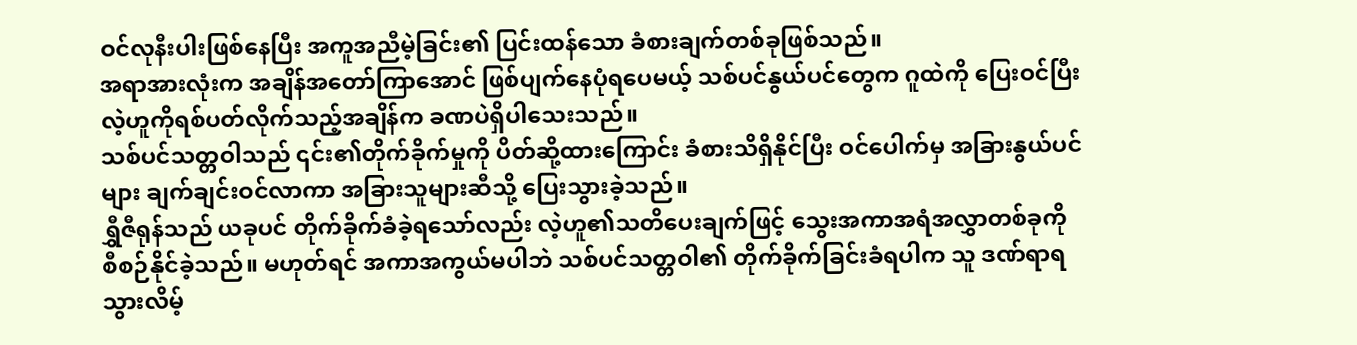ဝင်လုနီးပါးဖြစ်နေပြီး အကူအညီမဲ့ခြင်း၏ ပြင်းထန်သော ခံစားချက်တစ်ခုဖြစ်သည်။
အရာအားလုံးက အချိန်အတော်ကြာအောင် ဖြစ်ပျက်နေပုံရပေမယ့် သစ်ပင်နွယ်ပင်တွေက ဂူထဲကို ပြေးဝင်ပြီး လဲ့ဟူကိုရစ်ပတ်လိုက်သည့်အချိန်က ခဏပဲရှိပါသေးသည်။
သစ်ပင်သတ္တဝါသည် ၎င်း၏တိုက်ခိုက်မှုကို ပိတ်ဆို့ထားကြောင်း ခံစားသိရှိနိုင်ပြီး ဝင်ပေါက်မှ အခြားနွယ်ပင်များ ချက်ချင်းဝင်လာကာ အခြားသူများဆီသို့ ပြေးသွားခဲ့သည်။
ရွှီဇီရုန်သည် ယခုပင် တိုက်ခိုက်ခံခဲ့ရသော်လည်း လဲ့ဟူ၏သတိပေးချက်ဖြင့် သွေးအကာအရံအလွှာတစ်ခုကို စီစဉ်နိုင်ခဲ့သည်။ မဟုတ်ရင် အကာအကွယ်မပါဘဲ သစ်ပင်သတ္တဝါ၏ တိုက်ခိုက်ခြင်းခံရပါက သူ ဒဏ်ရာရသွားလိမ့်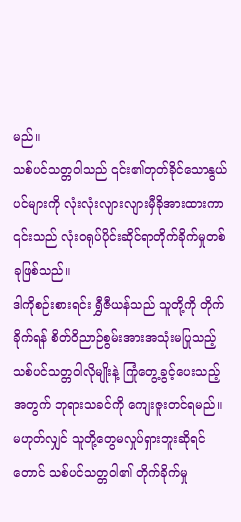မည်။
သစ်ပင်သတ္တဝါသည် ၎င်း၏တုတ်ခိုင်သောနွယ်ပင်များကို လုံးလုံးလျားလျားမှီခိုအားထားကာ ၎င်းသည် လုံးဝရုပ်ပိုင်းဆိုင်ရာတိုက်ခိုက်မှုတစ်ခုဖြစ်သည်။
ဒါကိုစဉ်းစားရင်း ရွှီဇီယန်သည် သူတို့ကို တိုက်ခိုက်ရန် စိတ်ဝိညာဉ်စွမ်းအားအသုံးမပြုသည့် သစ်ပင်သတ္တဝါလိုမျိုးနဲ့ ကြုံတွေ့ခွင့်ပေးသည့်အတွက် ဘုရားသခင်ကို ကျေးဇူးတင်ရမည်။ မဟုတ်လျှင် သူတို့တွေမလှုပ်ရှားဘူးဆိုရင်တောင် သစ်ပင်သတ္တဝါ၏ တိုက်ခိုက်မှု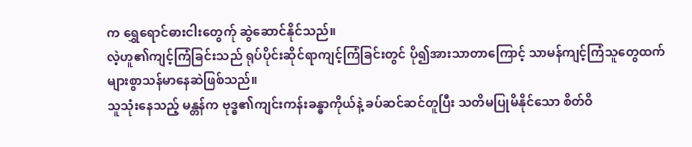က ရွှေရောင်ဓားငါးတွေက်ု ဆွဲဆောင်နိုင်သည်။
လဲ့ဟူ၏ကျင့်ကြံခြင်းသည် ရုပ်ပိုင်းဆိုင်ရာကျင့်ကြံခြင်းတွင် ပို၍အားသာတာကြောင့် သာမန်ကျင့်ကြံသူတွေထက် များစွာသန်မာနေဆဲဖြစ်သည်။
သူသုံးနေသည့် မန္တန်က ဗုဒ္ဓ၏ကျင်းကန်းခန္ဓာကိုယ်နဲ့ ခပ်ဆင်ဆင်တူပြီး သတိမပြုမိနိုင်သော စိတ်ဝိ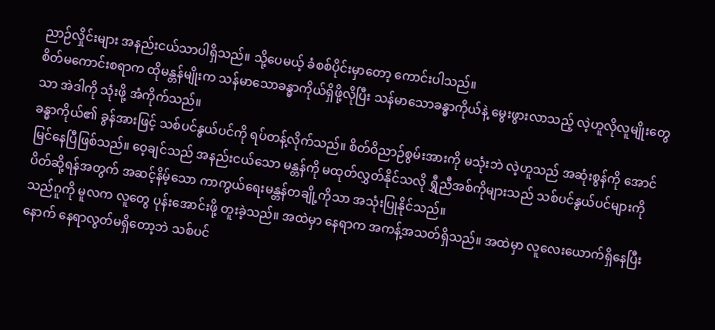ညာဉ်လှိုင်းများ အနည်းငယ်သာပါရှိသည်။ သို့ပေမယ့် ခံစစ်ပိုင်းမှာတော့ ကောင်းပါသည်။
စိတ်မကောင်းစရာက ထိုမန္တန်မျိုးက သန်မာသောခန္ဓာကိုယ်ရှိဖို့လိုပြီး သန်မာသောခန္ဓာကိုယ်နဲ့ မွေးဖွားလာသည့် လဲ့ဟူလိုလူမျိုးတွေသာ အဲဒါကို သုံးဖို့ အံကိုက်သည်။
ခန္ဓာကိုယ်၏ ခွန်အားဖြင့် သစ်ပင်နွယ်ပင်ကို ရပ်တန့်လိုက်သည်။ စိတ်ဝိညာဉ်စွမ်းအားကို မသုံးဘဲ လဲ့ဟူသည် အဆုံးစွန်ကို အောင်မြင်နေပြီဖြစ်သည်။ ဝေ့ချင်သည် အနည်းငယ်သော မန္တန်ကို မထုတ်လွှတ်နိုင်သလို ရွှီညီအစ်ကိုများသည် သစ်ပင်နွယ်ပင်များကို ပိတ်ဆို့ရန်အတွက် အဆင့်နိမ့်သော ကာကွယ်ရေးမန္တန်တချို့ကိုသာ အသုံးပြုနိုင်သည်။
သည်ဂူကို မူလက လူတွေ ပုန်းအောင်းဖို့ တူးခဲ့သည်။ အထဲမှာ နေရာက အကန့်အသတ်ရှိသည်။ အထဲမှာ လူလေးယောက်ရှိနေပြီးနောက် နေရာလွတ်မရှိတော့ဘဲ သစ်ပင်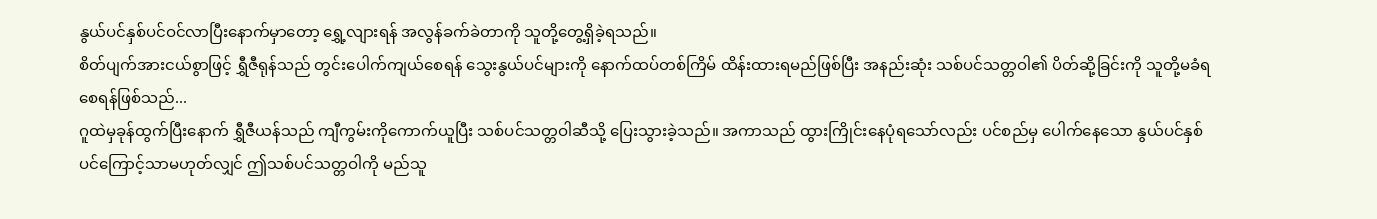နွယ်ပင်နှစ်ပင်ဝင်လာပြီးနောက်မှာတော့ ရွှေ့လျားရန် အလွန်ခက်ခဲတာကို သူတို့တွေ့ရှိခဲ့ရသည်။
စိတ်ပျက်အားငယ်စွာဖြင့် ရွှီဇီရုန်သည် တွင်းပေါက်ကျယ်စေရန် သွေးနွယ်ပင်များကို နောက်ထပ်တစ်ကြိမ် ထိန်းထားရမည်ဖြစ်ပြီး အနည်းဆုံး သစ်ပင်သတ္တဝါ၏ ပိတ်ဆို့ခြင်းကို သူတို့မခံရစေရန်ဖြစ်သည်...
ဂူထဲမှခုန်ထွက်ပြီးနောက် ရွှီဇီယန်သည် ကျီကွမ်းကိုကောက်ယူပြီး သစ်ပင်သတ္တဝါဆီသို့ ပြေးသွားခဲ့သည်။ အကာသည် ထွားကြိုင်းနေပုံရသော်လည်း ပင်စည်မှ ပေါက်နေသော နွယ်ပင်နှစ်ပင်ကြောင့်သာမဟုတ်လျှင် ဤသစ်ပင်သတ္တဝါကို မည်သူ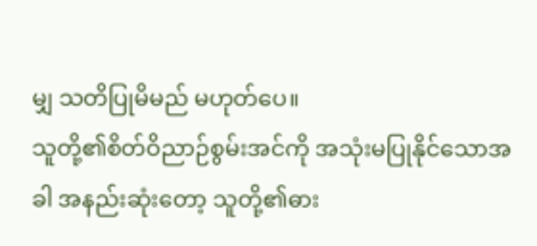မျှ သတိပြုမိမည် မဟုတ်ပေ။
သူတို့၏စိတ်ဝိညာဉ်စွမ်းအင်ကို အသုံးမပြုနိုင်သောအခါ အနည်းဆုံးတော့ သူတို့၏ဓား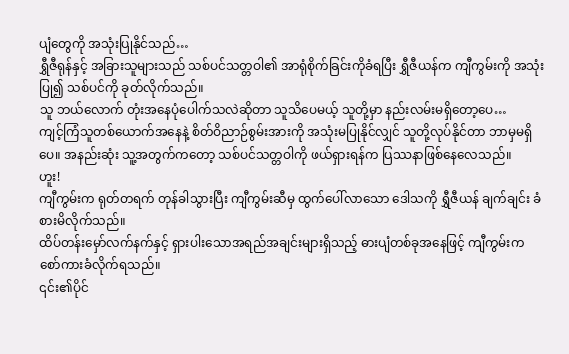ပျံတွေကို အသုံးပြုနိုင်သည်…
ရွှီဇီရုန်နှင့် အခြားသူများသည် သစ်ပင်သတ္တဝါ၏ အာရုံစိုက်ခြင်းကိုခံရပြီး ရွှီဇီယန်က ကျီကွမ်းကို အသုံးပြု၍ သစ်ပင်ကို ခုတ်လိုက်သည်။
သူ ဘယ်လောက် တုံးအနေပုံပေါက်သလဲဆိုတာ သူသိပေမယ့် သူတို့မှာ နည်းလမ်းမရှိတော့ပေ…
ကျင့်ကြံသူတစ်ယောက်အနေနဲ့ စိတ်ဝိညာဉ်စွမ်းအားကို အသုံးမပြုနိုင်လျှင် သူတို့လုပ်နိုင်တာ ဘာမှမရှိပေ။ အနည်းဆုံး သူ့အတွက်ကတော့ သစ်ပင်သတ္တဝါကို ဖယ်ရှားရန်က ပြဿနာဖြစ်နေလေသည်။
ဟူး!
ကျီကွမ်းက ရုတ်တရက် တုန်ခါသွားပြီး ကျီကွမ်းဆီမှ ထွက်ပေါ်လာသော ဒေါသကို ရွှီဇီယန် ချက်ချင်း ခံစားမိလိုက်သည်။
ထိပ်တန်းမှော်လက်နက်နှင့် ရှားပါးသောအရည်အချင်းများရှိသည့် ဓားပျံတစ်ခုအနေဖြင့် ကျီကွမ်းက စော်ကားခံလိုက်ရသည်။
၎င်း၏ပိုင်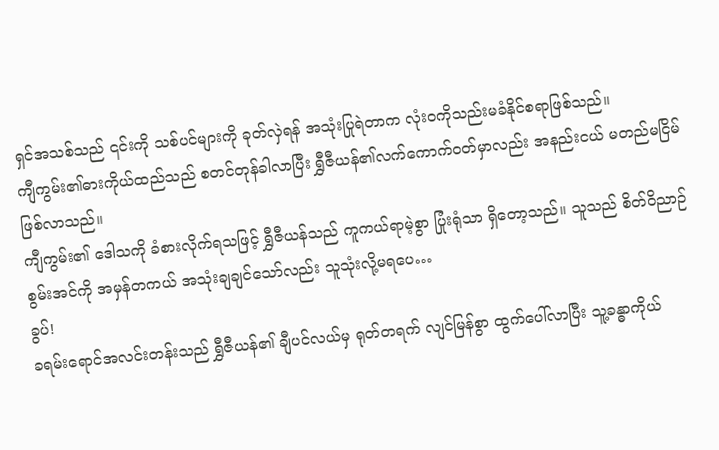ရှင်အသစ်သည် ၎င်းကို သစ်ပင်များကို ခုတ်လှဲရန် အသုံးပြုရဲတာက လုံးဝကိုသည်းမခံနိုင်စရာဖြစ်သည်။
ကျီကွမ်း၏ဓားကိုယ်ထည်သည် စတင်တုန်ခါလာပြီး ရွှီဇီယန်၏လက်ကောက်ဝတ်မှာလည်း အနည်းငယ် မတည်မငြိမ်ဖြစ်လာသည်။
ကျီကွမ်း၏ ဒေါသကို ခံစားလိုက်ရသဖြင့် ရွှီဇီယန်သည် ကူကယ်ရာမဲ့စွာ ပြုံးရုံသာ ရှိတော့သည်။ သူသည် စိတ်ဝိညာဉ်စွမ်းအင်ကို အမှန်တကယ် အသုံးချချင်သော်လည်း သူသုံးလို့မရပေ…
ခွပ်!
ခရမ်းရောင်အလင်းတန်းသည် ရွှီဇီယန်၏ ချီပင်လယ်မှ ရုတ်တရက် လျင်မြန်စွာ ထွက်ပေါ်လာပြီး သူ့ခန္ဓာကိုယ်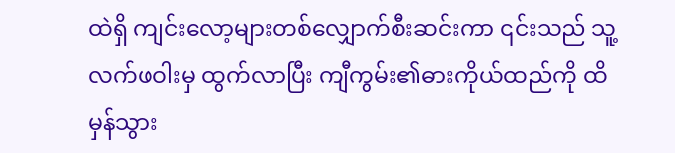ထဲရှိ ကျင်းလော့များတစ်လျှောက်စီးဆင်းကာ ၎င်းသည် သူ့လက်ဖဝါးမှ ထွက်လာပြီး ကျီကွမ်း၏ဓားကိုယ်ထည်ကို ထိမှန်သွား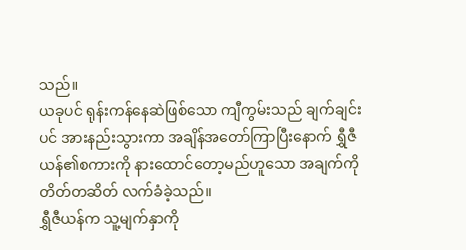သည်။
ယခုပင် ရုန်းကန်နေဆဲဖြစ်သော ကျီကွမ်းသည် ချက်ချင်းပင် အားနည်းသွားကာ အချိန်အတော်ကြာပြီးနောက် ရွှီဇီယန်၏စကားကို နားထောင်တော့မည်ဟူသော အချက်ကို တိတ်တဆိတ် လက်ခံခဲ့သည်။
ရွှီဇီယန်က သူ့မျက်နှာကို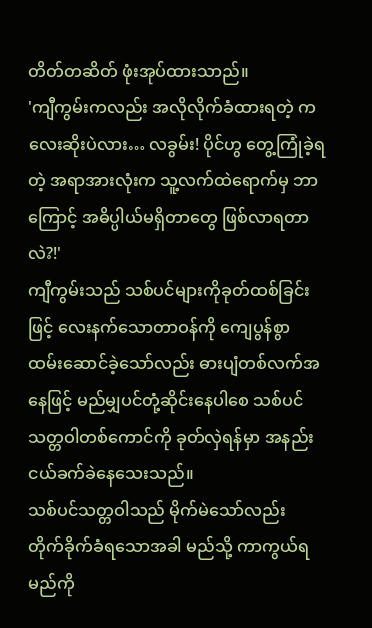တိတ်တဆိတ် ဖုံးအုပ်ထားသာည်။
'ကျီကွမ်းကလည်း အလိုလိုက်ခံထားရတဲ့ ကလေးဆိုးပဲလား… လခွမ်း! ပိုင်ဟွ တွေ့ကြုံခဲ့ရတဲ့ အရာအားလုံးက သူ့လက်ထဲရောက်မှ ဘာကြောင့် အဓိပ္ပါယ်မရှိတာတွေ ဖြစ်လာရတာလဲ?!'
ကျီကွမ်းသည် သစ်ပင်များကိုခုတ်ထစ်ခြင်းဖြင့် လေးနက်သောတာဝန်ကို ကျေပွန်စွာထမ်းဆောင်ခဲ့သော်လည်း ဓားပျံတစ်လက်အနေဖြင့် မည်မျှပင်တုံ့ဆိုင်းနေပါစေ သစ်ပင်သတ္တဝါတစ်ကောင်ကို ခုတ်လှဲရန်မှာ အနည်းငယ်ခက်ခဲနေသေးသည်။
သစ်ပင်သတ္တဝါသည် မိုက်မဲသော်လည်း တိုက်ခိုက်ခံရသောအခါ မည်သို့ ကာကွယ်ရမည်ကို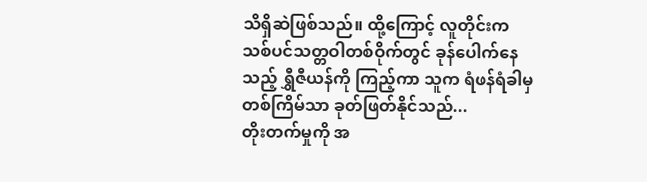သိရှိဆဲဖြစ်သည်။ ထို့ကြောင့် လူတိုင်းက သစ်ပင်သတ္တဝါတစ်ဝိုက်တွင် ခုန်ပေါက်နေသည့် ရွှီဇီယန်ကို ကြည့်ကာ သူက ရံဖန်ရံခါမှ တစ်ကြိမ်သာ ခုတ်ဖြတ်နိုင်သည်...
တိုးတက်မှုကို အ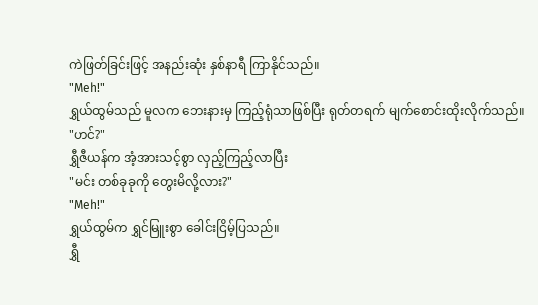ကဲဖြတ်ခြင်းဖြင့် အနည်းဆုံး နှစ်နာရီ ကြာနိုင်သည်။
"Meh!"
ရွှယ်ထွမ်သည် မူလက ဘေးနားမှ ကြည့်ရုံသာဖြစ်ပြီး ရုတ်တရက် မျက်စောင်းထိုးလိုက်သည်။
"ဟင်?"
ရွှီဇီယန်က အံ့အားသင့်စွာ လှည့်ကြည့်လာပြီး
"မင်း တစ်ခုခုကို တွေးမိလို့လား?"
"Meh!"
ရွှယ်ထွမ်က ရွှင်မြူးစွာ ခေါင်းငြိမ့်ပြသည်။
ရွှီ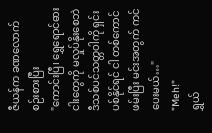ဇီယန်က ခဏလောက်စဉ်းစားပြီး
"ကောင်းပြီ၊ ရွှေရောင်ဓားငါးတွေကို မလှုပ်နိုးစေဘဲ ဒီသစ်ပင်သတ္တဝါကို ရှင်းပစ်နိုင်ရင် ငါ တစ်ကောင်ဖမ်းပြီး မင်းအတွက် ကင်ပေးမယ်…"
"Meh!"
ရွှယ်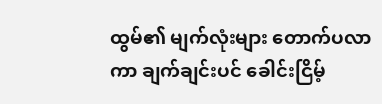ထွမ်၏ မျက်လုံးများ တောက်ပလာကာ ချက်ချင်းပင် ခေါင်းငြိမ့်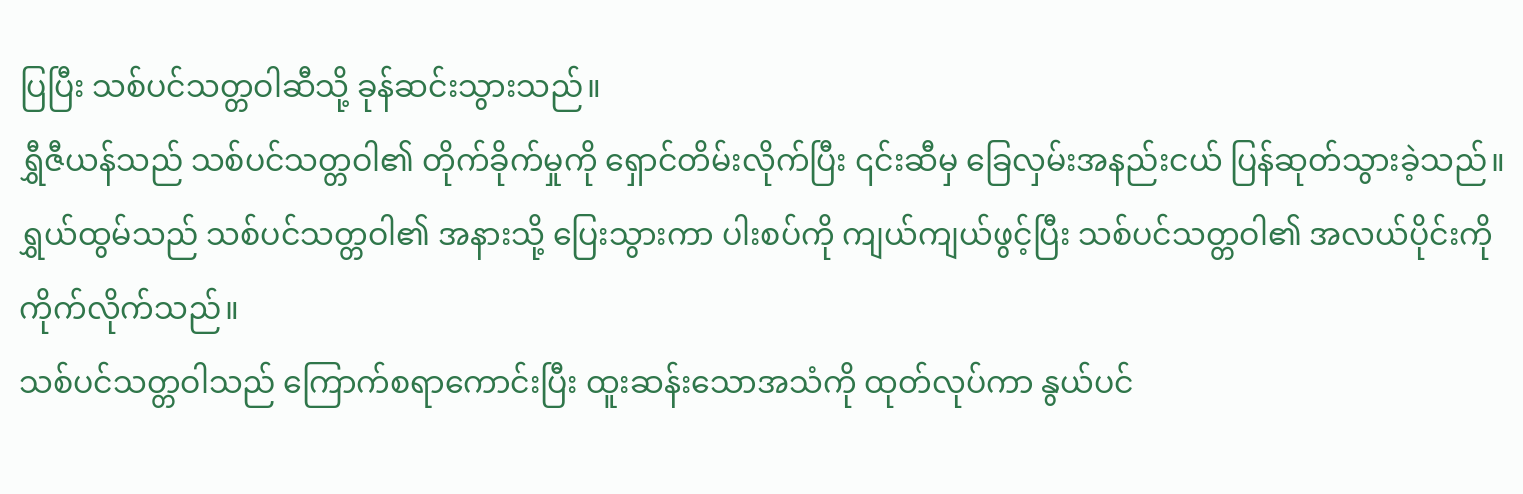ပြပြီး သစ်ပင်သတ္တဝါဆီသို့ ခုန်ဆင်းသွားသည်။
ရွှီဇီယန်သည် သစ်ပင်သတ္တဝါ၏ တိုက်ခိုက်မှုကို ရှောင်တိမ်းလိုက်ပြီး ၎င်းဆီမှ ခြေလှမ်းအနည်းငယ် ပြန်ဆုတ်သွားခဲ့သည်။
ရွှယ်ထွမ်သည် သစ်ပင်သတ္တဝါ၏ အနားသို့ ပြေးသွားကာ ပါးစပ်ကို ကျယ်ကျယ်ဖွင့်ပြီး သစ်ပင်သတ္တဝါ၏ အလယ်ပိုင်းကို ကိုက်လိုက်သည်။
သစ်ပင်သတ္တဝါသည် ကြောက်စရာကောင်းပြီး ထူးဆန်းသောအသံကို ထုတ်လုပ်ကာ နွယ်ပင်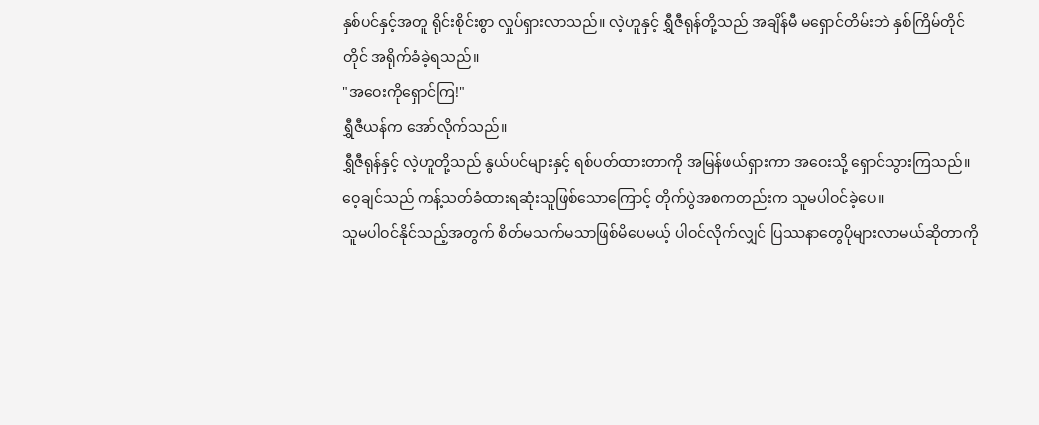နှစ်ပင်နှင့်အတူ ရိုင်းစိုင်းစွာ လှုပ်ရှားလာသည်။ လဲ့ဟူနှင့် ရွှီဇီရုန်တို့သည် အချိန်မီ မရှောင်တိမ်းဘဲ နှစ်ကြိမ်တိုင်တိုင် အရိုက်ခံခဲ့ရသည်။
"အဝေးကိုရှောင်ကြ!"
ရွှီဇီယန်က အော်လိုက်သည်။
ရွှီဇီရုန်နှင့် လဲ့ဟူတို့သည် နွယ်ပင်များနှင့် ရစ်ပတ်ထားတာကို အမြန်ဖယ်ရှားကာ အဝေးသို့ ရှောင်သွားကြသည်။
ဝေ့ချင်သည် ကန့်သတ်ခံထားရဆုံးသူဖြစ်သောကြောင့် တိုက်ပွဲအစကတည်းက သူမပါဝင်ခဲ့ပေ။
သူမပါဝင်နိုင်သည့်အတွက် စိတ်မသက်မသာဖြစ်မိပေမယ့် ပါဝင်လိုက်လျှင် ပြဿနာတွေပိုများလာမယ်ဆိုတာကို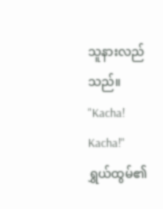သူနားလည်သည်။
"Kacha! Kacha!"
ရွှယ်ထွမ်၏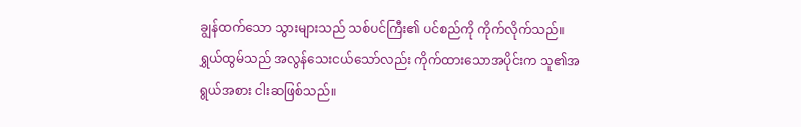ချွန်ထက်သော သွားများသည် သစ်ပင်ကြီး၏ ပင်စည်ကို ကိုက်လိုက်သည်။ ရွှယ်ထွမ်သည် အလွန်သေးငယ်သော်လည်း ကိုက်ထားသောအပိုင်းက သူ၏အရွယ်အစား ငါးဆဖြစ်သည်။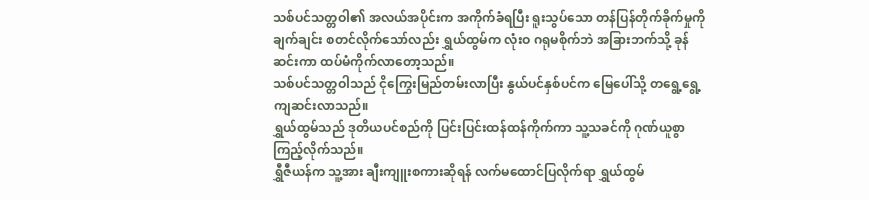သစ်ပင်သတ္တဝါ၏ အလယ်အပိုင်းက အကိုက်ခံရပြီး ရူးသွပ်သော တန်ပြန်တိုက်ခိုက်မှုကို ချက်ချင်း စတင်လိုက်သော်လည်း ရွှယ်ထွမ်က လုံးဝ ဂရုမစိုက်ဘဲ အခြားဘက်သို့ ခုန်ဆင်းကာ ထပ်မံကိုက်လာတော့သည်။
သစ်ပင်သတ္တဝါသည် ငိုကြွေးမြည်တမ်းလာပြီး နွယ်ပင်နှစ်ပင်က မြေပေါ်သို့ တရွေ့ရွေ့ကျဆင်းလာသည်။
ရွှယ်ထွမ်သည် ဒုတိယပင်စည်ကို ပြင်းပြင်းထန်ထန်ကိုက်ကာ သူ့သခင်ကို ဂုဏ်ယူစွာကြည့်လိုက်သည်။
ရွှီဇီယန်က သူ့အား ချီးကျူးစကားဆိုရန် လက်မထောင်ပြလိုက်ရာ ရွှယ်ထွမ်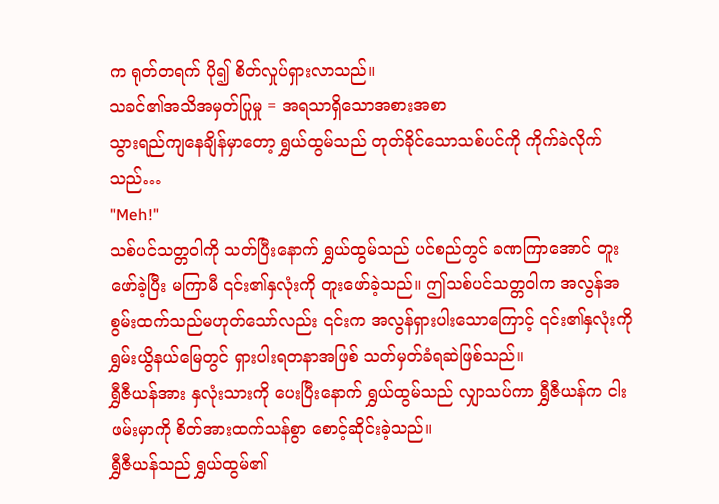က ရုတ်တရက် ပို၍ စိတ်လှုပ်ရှားလာသည်။
သခင်၏အသိအမှတ်ပြုမှု = အရသာရှိသောအစားအစာ
သွားရည်ကျနေချိန်မှာတော့ ရွှယ်ထွမ်သည် တုတ်ခိုင်သောသစ်ပင်ကို ကိုက်ခဲလိုက်သည်…
"Meh!"
သစ်ပင်သတ္တဝါကို သတ်ပြီးနောက် ရွှယ်ထွမ်သည် ပင်စည်တွင် ခဏကြာအောင် တူးဖော်ခဲ့ပြီး မကြာမီ ၎င်း၏နှလုံးကို တူးဖော်ခဲ့သည်။ ဤသစ်ပင်သတ္တဝါက အလွန်အစွမ်းထက်သည်မဟုတ်သော်လည်း ၎င်းက အလွန်ရှားပါးသောကြောင့် ၎င်း၏နှလုံးကို ရွှမ်းယွိနယ်မြေတွင် ရှားပါးရတနာအဖြစ် သတ်မှတ်ခံရဆဲဖြစ်သည်။
ရွှီဇီယန်အား နှလုံးသားကို ပေးပြီးနောက် ရွှယ်ထွမ်သည် လျှာသပ်ကာ ရွှီဇီယန်က ငါးဖမ်းမှာကို စိတ်အားထက်သန်စွာ စောင့်ဆိုင်းခဲ့သည်။
ရွှီဇီယန်သည် ရွှယ်ထွမ်၏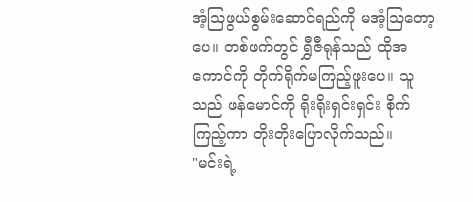အံ့သြဖွယ်စွမ်းဆောင်ရည်ကို မအံ့သြတော့ပေ။ တစ်ဖက်တွင် ရွှီဇီရုန်သည် ထိုအကောင်ကို တိုက်ရိုက်မကြည့်ဖူးပေ။ သူသည် ဖန်မောင်ကို ရိုးရိုးရှင်းရှင်း စိုက်ကြည့်ကာ တိုးတိုးပြောလိုက်သည်။
"မင်းရဲ့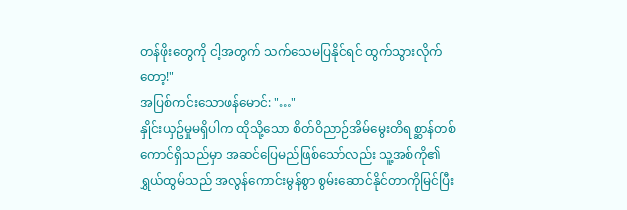တန်ဖိုးတွေကို ငါ့အတွက် သက်သေမပြနိုင်ရင် ထွက်သွားလိုက်တော့!"
အပြစ်ကင်းသောဖန်မောင်: "…"
နှိုင်းယှဥ်မှုမရှိပါက ထိုသို့သော စိတ်ဝိညာဉ်အိမ်မွေးတိရစ္ဆာန်တစ်ကောင်ရှိသည်မှာ အဆင်ပြေမည်ဖြစ်သော်လည်း သူ့အစ်ကို၏ ရွှယ်ထွမ်သည် အလွန်ကောင်းမွန်စွာ စွမ်းဆောင်နိုင်တာကိုမြင်ပြီး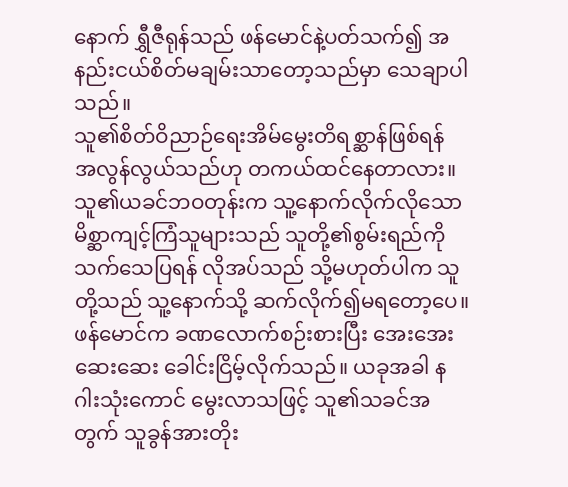နောက် ရွှီဇီရုန်သည် ဖန်မောင်နဲ့ပတ်သက်၍ အနည်းငယ်စိတ်မချမ်းသာတော့သည်မှာ သေချာပါသည်။
သူ၏စိတ်ဝိညာဉ်ရေးအိမ်မွေးတိရစ္ဆာန်ဖြစ်ရန် အလွန်လွယ်သည်ဟု တကယ်ထင်နေတာလား။ သူ၏ယခင်ဘဝတုန်းက သူ့နောက်လိုက်လိုသော မိစ္ဆာကျင့်ကြံသူများသည် သူတို့၏စွမ်းရည်ကို သက်သေပြရန် လိုအပ်သည် သို့မဟုတ်ပါက သူတို့သည် သူ့နောက်သို့ ဆက်လိုက်၍မရတော့ပေ။
ဖန်မောင်က ခဏလောက်စဉ်းစားပြီး အေးအေးဆေးဆေး ခေါင်းငြိမ့်လိုက်သည်။ ယခုအခါ နဂါးသုံးကောင် မွေးလာသဖြင့် သူ၏သခင်အတွက် သူခွန်အားတိုး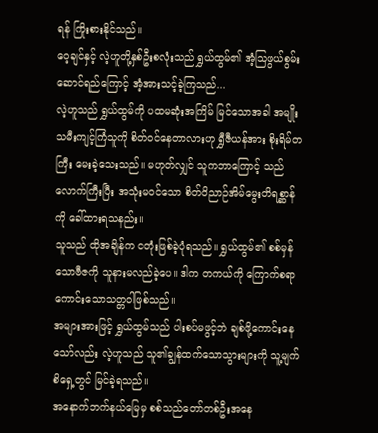ရန် ကြိုးစားနိုင်သည်။
ဝေ့ချင်နှင့် လဲ့ဟူတို့နှစ်ဦးစလုံးသည် ရွှယ်ထွမ်၏ အံ့သြဖွယ်စွမ်းဆောင်ရည်ကြောင့် အံ့အားသင့်ခဲ့ကြသည်...
လဲ့ဟူသည် ရွှယ်ထွမ်ကို ပထမဆုံးအကြိမ် မြင်သောအခါ အမျိုးသမီးကျင့်ကြံသူကို စိတ်ဝင်နေတာလားဟု ရွှီဇီယန်အား စိုးရိမ်တကြီး မေးခဲ့သေးသည်။ မဟုတ်လျှင် သူကဘာကြောင့် သည်လောက်ကြီးပြီး အသုံးမဝင်သော စိတ်ဝိညာဉ်အိမ်မွေးတိရစ္ဆာန်ကို ခေါ်ထားရသနည်း။
သူသည် ထိုအချိန်က ငတုံးဖြစ်ခဲ့ပုံရသည်။ ရွှယ်ထွမ်၏ စစ်မှန်သောဗီဇကို သူနားမလည်ခဲ့ပေ။ ဒါက တကယ်ကို ကြောက်စရာကောင်းသောသတ္တဝါဖြစ်သည်။
အများအားဖြင့် ရွှယ်ထွမ်သည် ပါးစပ်မဖွင့်ဘဲ ချစ်ဖို့ကောင်းနေသော်လည်း လဲ့ဟူသည် သူ၏ချွန်ထက်သောသွားများကို သူ့မျက်စိရှေ့တွင် မြင်ခဲ့ရသည်။
အနောက်ဘက်နယ်မြေမှ စစ်သည်တော်တစ်ဦးအနေ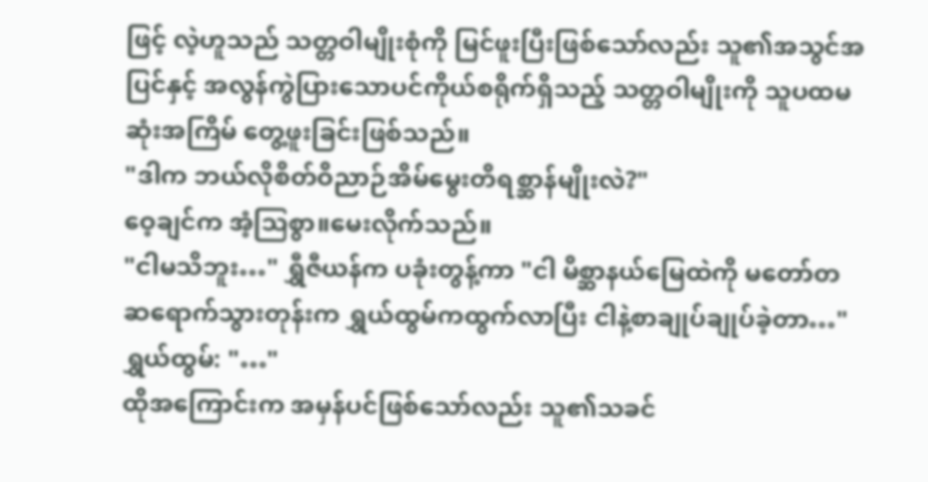ဖြင့် လဲ့ဟူသည် သတ္တဝါမျိုးစုံကို မြင်ဖူးပြီးဖြစ်သော်လည်း သူ၏အသွင်အပြင်နှင့် အလွန်ကွဲပြားသောပင်ကိုယ်စရိုက်ရှိသည့် သတ္တဝါမျိုးကို သူပထမဆုံးအကြိမ် တွေ့ဖူးခြင်းဖြစ်သည်။
"ဒါက ဘယ်လိုစိတ်ဝိညာဉ်အိမ်မွေးတိရစ္ဆာန်မျိုးလဲ?"
ဝေ့ချင်က အံ့သြစွာ။မေးလိုက်သည်။
"ငါမသိဘူး…" ရွှီဇီယန်က ပခုံးတွန့်ကာ "ငါ မိစ္ဆာနယ်မြေထဲကို မတော်တဆရောက်သွားတုန်းက ရွှယ်ထွမ်ကထွက်လာပြီး ငါနဲ့စာချုပ်ချုပ်ခဲ့တာ…"
ရွှယ်ထွမ်: "…"
ထိုအကြောင်းက အမှန်ပင်ဖြစ်သော်လည်း သူ၏သခင်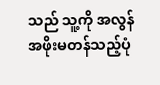သည် သူ့ကို အလွန်အဖိုးမတန်သည့်ပုံ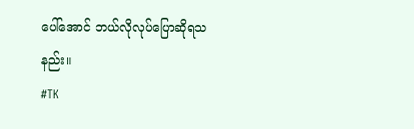ပေါ်အောင် ဘယ်လိုလုပ်ပြောဆိုရသနည်း။
#TK